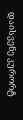დაისვენე კურორტ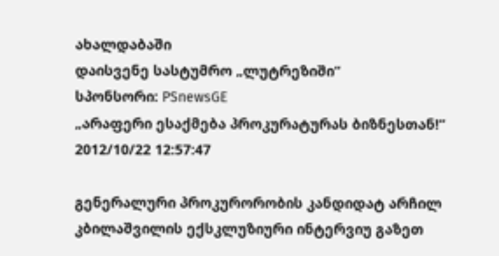ახალდაბაში
დაისვენე სასტუმრო „ლუტრეზიში“
სპონსორი: PSnewsGE
„არაფერი ესაქმება პროკურატურას ბიზნესთან!“
2012/10/22 12:57:47

გენერალური პროკურორობის კანდიდატ არჩილ კბილაშვილის ექსკლუზიური ინტერვიუ გაზეთ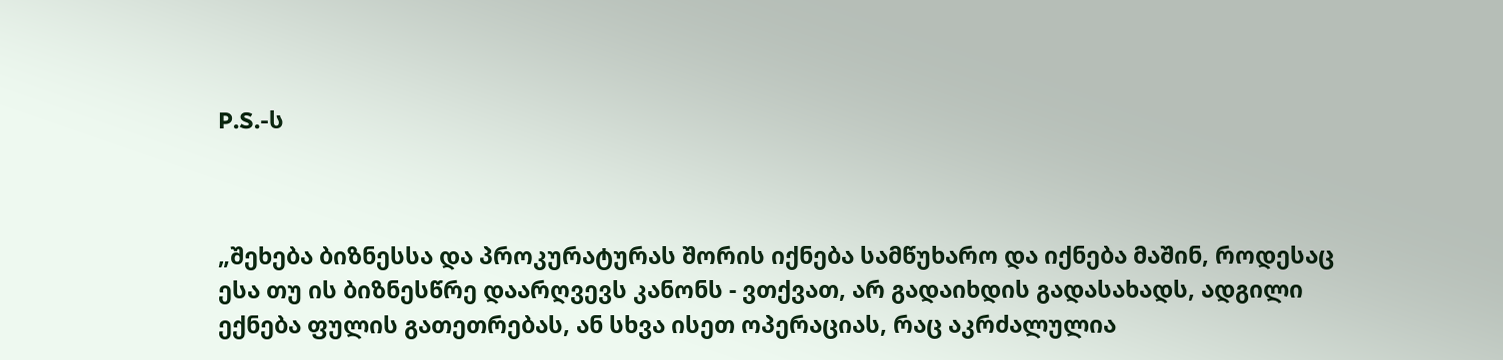P.S.-ს



„შეხება ბიზნესსა და პროკურატურას შორის იქნება სამწუხარო და იქნება მაშინ, როდესაც ესა თუ ის ბიზნესწრე დაარღვევს კანონს - ვთქვათ, არ გადაიხდის გადასახადს, ადგილი ექნება ფულის გათეთრებას, ან სხვა ისეთ ოპერაციას, რაც აკრძალულია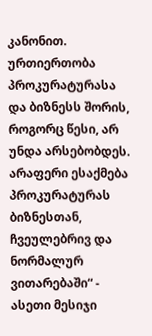კანონით. ურთიერთობა პროკურატურასა და ბიზნესს შორის, როგორც წესი, არ უნდა არსებობდეს. არაფერი ესაქმება პროკურატურას ბიზნესთან, ჩვეულებრივ და ნორმალურ ვითარებაში“ - ასეთი მესიჯი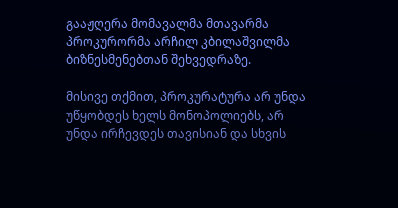გააჟღერა მომავალმა მთავარმა პროკურორმა არჩილ კბილაშვილმა ბიზნესმენებთან შეხვედრაზე.

მისივე თქმით, პროკურატურა არ უნდა უწყობდეს ხელს მონოპოლიებს, არ უნდა ირჩევდეს თავისიან და სხვის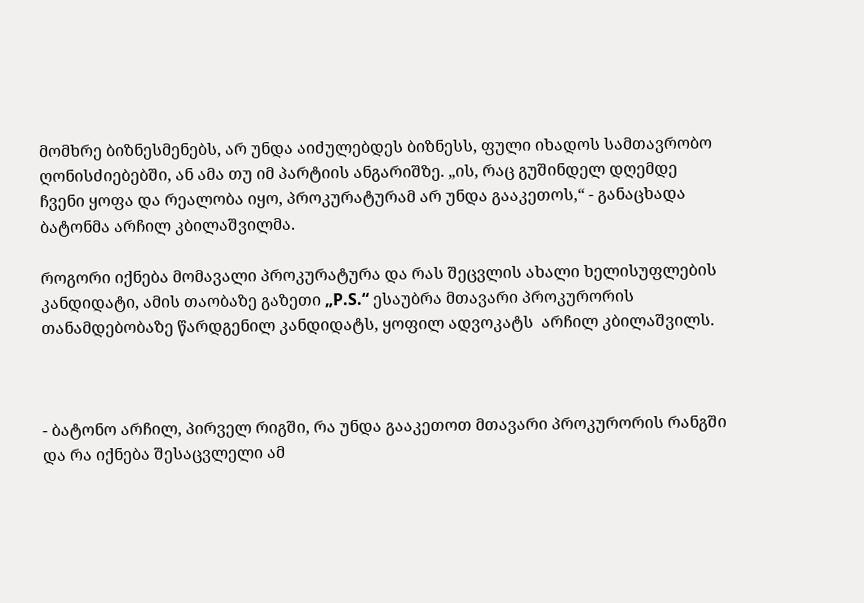მომხრე ბიზნესმენებს, არ უნდა აიძულებდეს ბიზნესს, ფული იხადოს სამთავრობო ღონისძიებებში, ან ამა თუ იმ პარტიის ანგარიშზე. „ის, რაც გუშინდელ დღემდე ჩვენი ყოფა და რეალობა იყო, პროკურატურამ არ უნდა გააკეთოს,“ - განაცხადა ბატონმა არჩილ კბილაშვილმა.

როგორი იქნება მომავალი პროკურატურა და რას შეცვლის ახალი ხელისუფლების კანდიდატი, ამის თაობაზე გაზეთი „P.S.“ ესაუბრა მთავარი პროკურორის თანამდებობაზე წარდგენილ კანდიდატს, ყოფილ ადვოკატს  არჩილ კბილაშვილს.



- ბატონო არჩილ, პირველ რიგში, რა უნდა გააკეთოთ მთავარი პროკურორის რანგში და რა იქნება შესაცვლელი ამ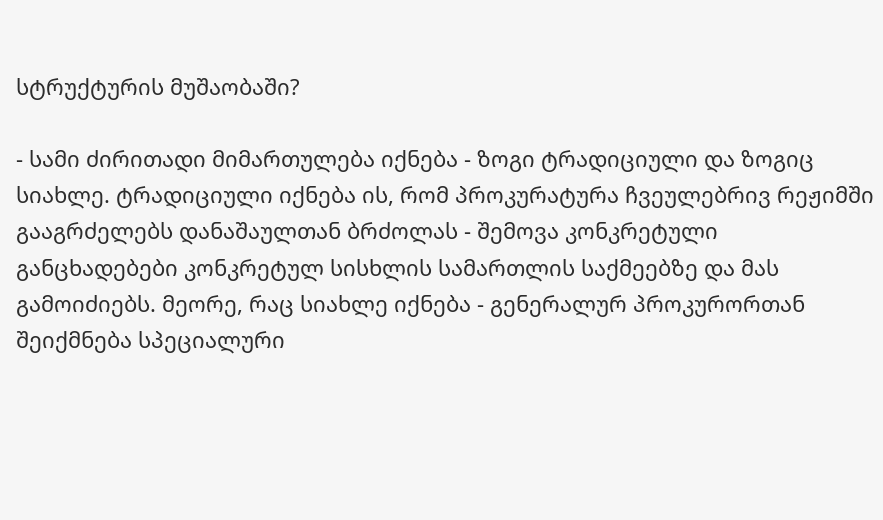სტრუქტურის მუშაობაში?

- სამი ძირითადი მიმართულება იქნება - ზოგი ტრადიციული და ზოგიც სიახლე. ტრადიციული იქნება ის, რომ პროკურატურა ჩვეულებრივ რეჟიმში გააგრძელებს დანაშაულთან ბრძოლას - შემოვა კონკრეტული განცხადებები კონკრეტულ სისხლის სამართლის საქმეებზე და მას გამოიძიებს. მეორე, რაც სიახლე იქნება - გენერალურ პროკურორთან შეიქმნება სპეციალური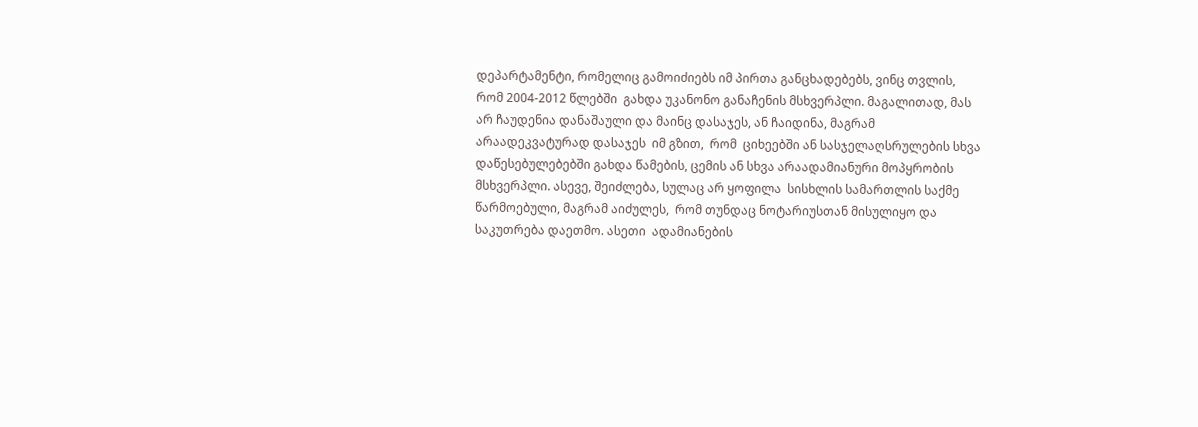დეპარტამენტი, რომელიც გამოიძიებს იმ პირთა განცხადებებს, ვინც თვლის, რომ 2004-2012 წლებში  გახდა უკანონო განაჩენის მსხვერპლი. მაგალითად, მას არ ჩაუდენია დანაშაული და მაინც დასაჯეს, ან ჩაიდინა, მაგრამ არაადეკვატურად დასაჯეს  იმ გზით,  რომ  ციხეებში ან სასჯელაღსრულების სხვა დაწესებულებებში გახდა წამების, ცემის ან სხვა არაადამიანური მოპყრობის მსხვერპლი. ასევე, შეიძლება, სულაც არ ყოფილა  სისხლის სამართლის საქმე წარმოებული, მაგრამ აიძულეს,  რომ თუნდაც ნოტარიუსთან მისულიყო და საკუთრება დაეთმო. ასეთი  ადამიანების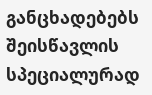განცხადებებს  შეისწავლის სპეციალურად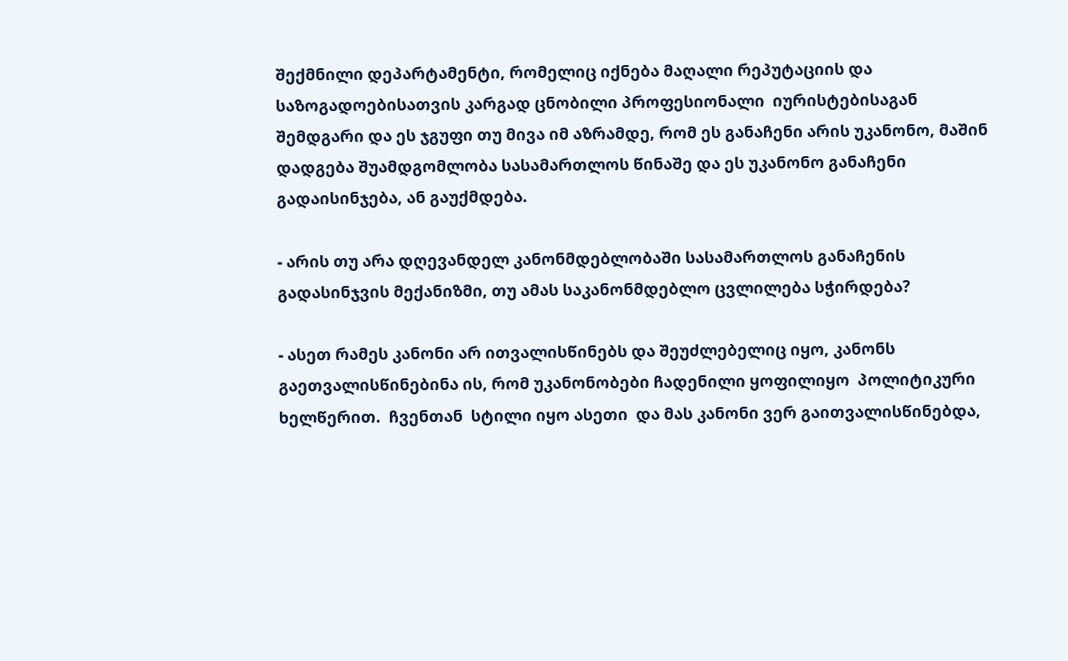შექმნილი დეპარტამენტი, რომელიც იქნება მაღალი რეპუტაციის და საზოგადოებისათვის კარგად ცნობილი პროფესიონალი  იურისტებისაგან შემდგარი და ეს ჯგუფი თუ მივა იმ აზრამდე, რომ ეს განაჩენი არის უკანონო, მაშინ დადგება შუამდგომლობა სასამართლოს წინაშე და ეს უკანონო განაჩენი გადაისინჯება, ან გაუქმდება.

- არის თუ არა დღევანდელ კანონმდებლობაში სასამართლოს განაჩენის გადასინჯვის მექანიზმი, თუ ამას საკანონმდებლო ცვლილება სჭირდება?

- ასეთ რამეს კანონი არ ითვალისწინებს და შეუძლებელიც იყო, კანონს გაეთვალისწინებინა ის, რომ უკანონობები ჩადენილი ყოფილიყო  პოლიტიკური ხელწერით.  ჩვენთან  სტილი იყო ასეთი  და მას კანონი ვერ გაითვალისწინებდა,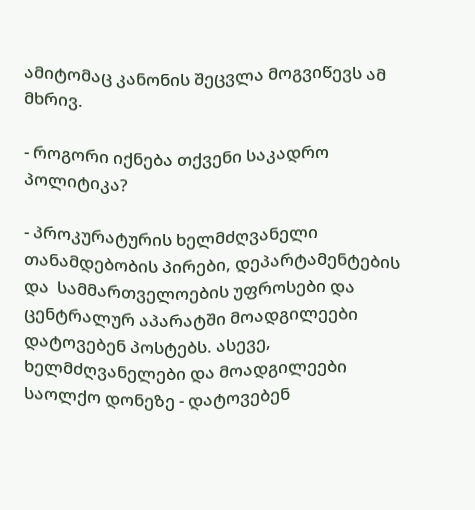ამიტომაც კანონის შეცვლა მოგვიწევს ამ მხრივ.

- როგორი იქნება თქვენი საკადრო პოლიტიკა?

- პროკურატურის ხელმძღვანელი თანამდებობის პირები, დეპარტამენტების და  სამმართველოების უფროსები და ცენტრალურ აპარატში მოადგილეები  დატოვებენ პოსტებს. ასევე, ხელმძღვანელები და მოადგილეები საოლქო დონეზე - დატოვებენ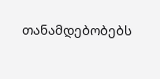თანამდებობებს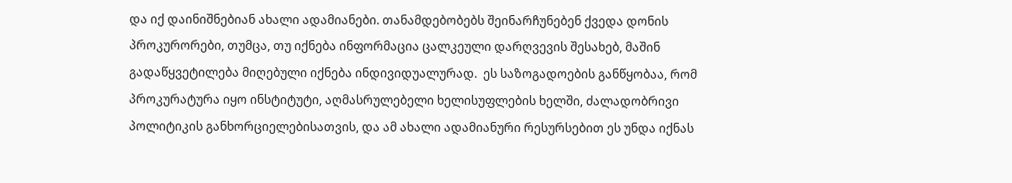და იქ დაინიშნებიან ახალი ადამიანები. თანამდებობებს შეინარჩუნებენ ქვედა დონის პროკურორები, თუმცა, თუ იქნება ინფორმაცია ცალკეული დარღვევის შესახებ, მაშინ გადაწყვეტილება მიღებული იქნება ინდივიდუალურად.  ეს საზოგადოების განწყობაა, რომ პროკურატურა იყო ინსტიტუტი, აღმასრულებელი ხელისუფლების ხელში, ძალადობრივი პოლიტიკის განხორციელებისათვის, და ამ ახალი ადამიანური რესურსებით ეს უნდა იქნას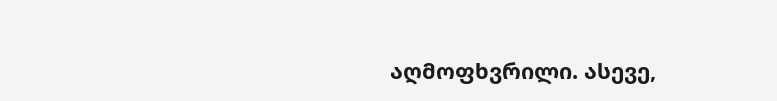აღმოფხვრილი. ასევე,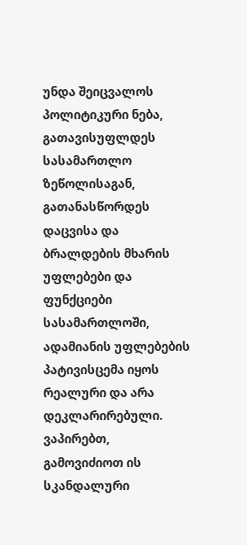უნდა შეიცვალოს პოლიტიკური ნება, გათავისუფლდეს სასამართლო ზეწოლისაგან, გათანასწორდეს დაცვისა და ბრალდების მხარის უფლებები და ფუნქციები სასამართლოში, ადამიანის უფლებების პატივისცემა იყოს რეალური და არა დეკლარირებული. ვაპირებთ, გამოვიძიოთ ის სკანდალური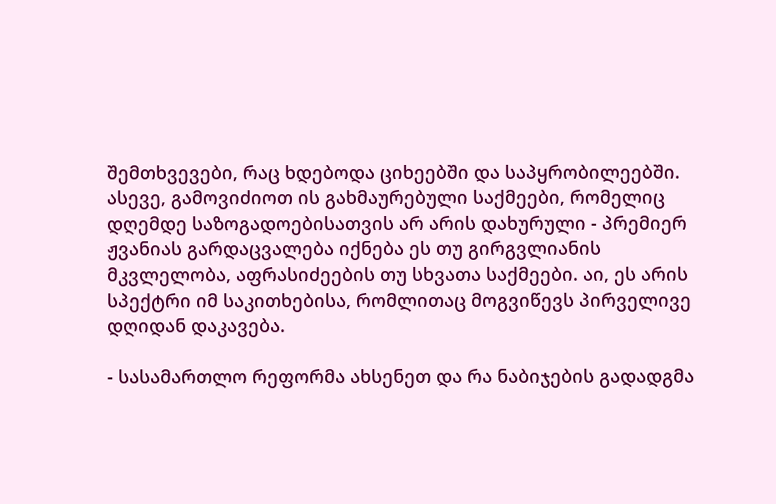შემთხვევები, რაც ხდებოდა ციხეებში და საპყრობილეებში. ასევე, გამოვიძიოთ ის გახმაურებული საქმეები, რომელიც დღემდე საზოგადოებისათვის არ არის დახურული - პრემიერ ჟვანიას გარდაცვალება იქნება ეს თუ გირგვლიანის მკვლელობა, აფრასიძეების თუ სხვათა საქმეები. აი, ეს არის სპექტრი იმ საკითხებისა, რომლითაც მოგვიწევს პირველივე დღიდან დაკავება.

- სასამართლო რეფორმა ახსენეთ და რა ნაბიჯების გადადგმა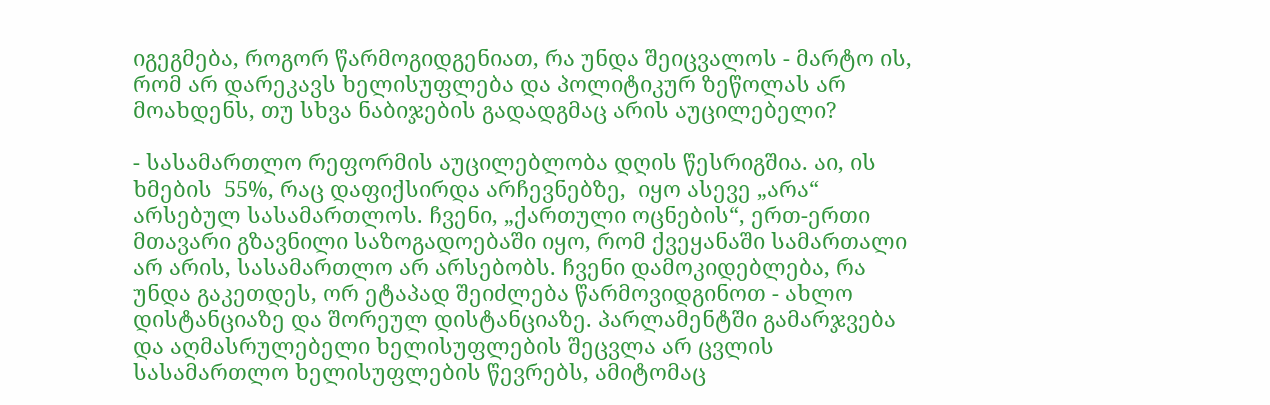იგეგმება, როგორ წარმოგიდგენიათ, რა უნდა შეიცვალოს - მარტო ის, რომ არ დარეკავს ხელისუფლება და პოლიტიკურ ზეწოლას არ მოახდენს, თუ სხვა ნაბიჯების გადადგმაც არის აუცილებელი?

- სასამართლო რეფორმის აუცილებლობა დღის წესრიგშია. აი, ის ხმების  55%, რაც დაფიქსირდა არჩევნებზე,  იყო ასევე „არა“  არსებულ სასამართლოს. ჩვენი, „ქართული ოცნების“, ერთ-ერთი მთავარი გზავნილი საზოგადოებაში იყო, რომ ქვეყანაში სამართალი არ არის, სასამართლო არ არსებობს. ჩვენი დამოკიდებლება, რა უნდა გაკეთდეს, ორ ეტაპად შეიძლება წარმოვიდგინოთ - ახლო დისტანციაზე და შორეულ დისტანციაზე. პარლამენტში გამარჯვება და აღმასრულებელი ხელისუფლების შეცვლა არ ცვლის სასამართლო ხელისუფლების წევრებს, ამიტომაც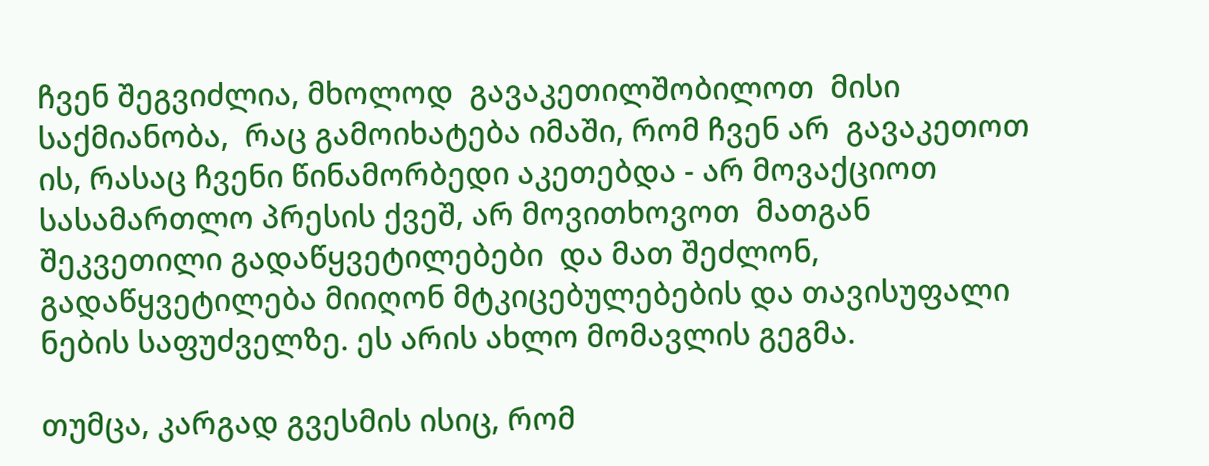ჩვენ შეგვიძლია, მხოლოდ  გავაკეთილშობილოთ  მისი საქმიანობა,  რაც გამოიხატება იმაში, რომ ჩვენ არ  გავაკეთოთ ის, რასაც ჩვენი წინამორბედი აკეთებდა - არ მოვაქციოთ სასამართლო პრესის ქვეშ, არ მოვითხოვოთ  მათგან  შეკვეთილი გადაწყვეტილებები  და მათ შეძლონ,  გადაწყვეტილება მიიღონ მტკიცებულებების და თავისუფალი  ნების საფუძველზე. ეს არის ახლო მომავლის გეგმა.

თუმცა, კარგად გვესმის ისიც, რომ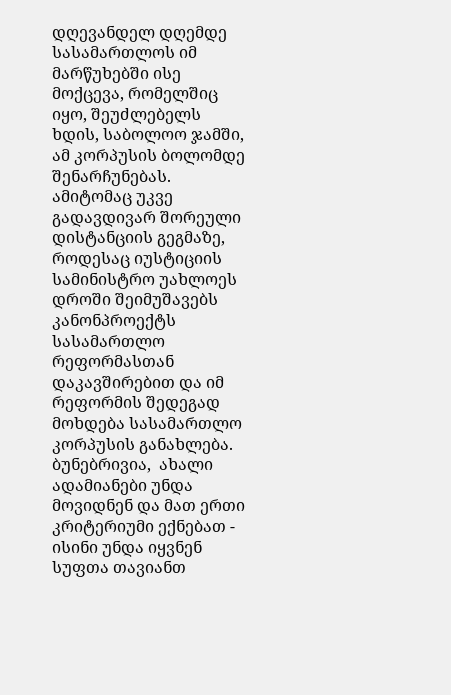დღევანდელ დღემდე სასამართლოს იმ მარწუხებში ისე  მოქცევა, რომელშიც იყო, შეუძლებელს ხდის, საბოლოო ჯამში, ამ კორპუსის ბოლომდე  შენარჩუნებას. ამიტომაც უკვე გადავდივარ შორეული დისტანციის გეგმაზე, როდესაც იუსტიციის სამინისტრო უახლოეს დროში შეიმუშავებს კანონპროექტს სასამართლო რეფორმასთან დაკავშირებით და იმ რეფორმის შედეგად მოხდება სასამართლო კორპუსის განახლება.  ბუნებრივია,  ახალი ადამიანები უნდა მოვიდნენ და მათ ერთი კრიტერიუმი ექნებათ - ისინი უნდა იყვნენ სუფთა თავიანთ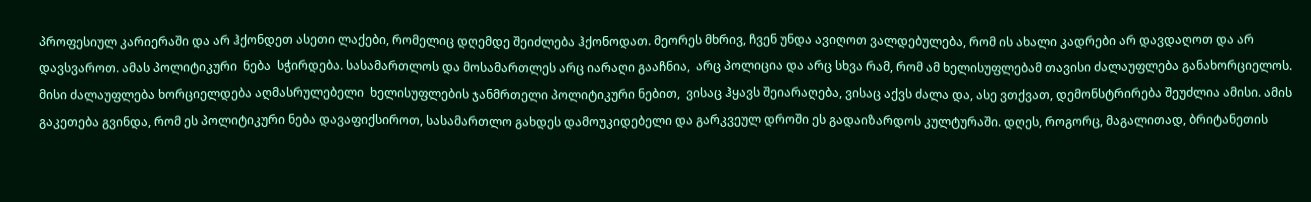პროფესიულ კარიერაში და არ ჰქონდეთ ასეთი ლაქები, რომელიც დღემდე შეიძლება ჰქონოდათ. მეორეს მხრივ, ჩვენ უნდა ავიღოთ ვალდებულება, რომ ის ახალი კადრები არ დავდაღოთ და არ დავსვაროთ. ამას პოლიტიკური  ნება  სჭირდება. სასამართლოს და მოსამართლეს არც იარაღი გააჩნია,  არც პოლიცია და არც სხვა რამ, რომ ამ ხელისუფლებამ თავისი ძალაუფლება განახორციელოს.  მისი ძალაუფლება ხორციელდება აღმასრულებელი  ხელისუფლების ჯანმრთელი პოლიტიკური ნებით,  ვისაც ჰყავს შეიარაღება, ვისაც აქვს ძალა და, ასე ვთქვათ, დემონსტრირება შეუძლია ამისი. ამის გაკეთება გვინდა, რომ ეს პოლიტიკური ნება დავაფიქსიროთ, სასამართლო გახდეს დამოუკიდებელი და გარკვეულ დროში ეს გადაიზარდოს კულტურაში. დღეს, როგორც, მაგალითად, ბრიტანეთის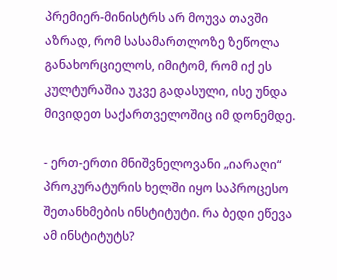პრემიერ-მინისტრს არ მოუვა თავში აზრად, რომ სასამართლოზე ზეწოლა განახორციელოს, იმიტომ, რომ იქ ეს კულტურაშია უკვე გადასული, ისე უნდა მივიდეთ საქართველოშიც იმ დონემდე.

- ერთ-ერთი მნიშვნელოვანი „იარაღი“ პროკურატურის ხელში იყო საპროცესო შეთანხმების ინსტიტუტი. რა ბედი ეწევა ამ ინსტიტუტს?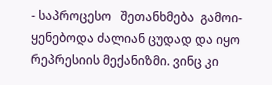- საპროცესო   შეთანხმება  გამოი-ყენებოდა ძალიან ცუდად და იყო რეპრესიის მექანიზმი. ვინც კი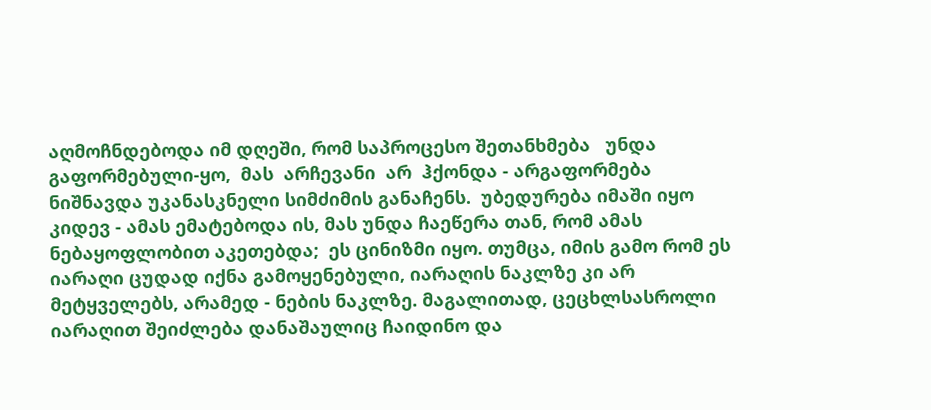აღმოჩნდებოდა იმ დღეში, რომ საპროცესო შეთანხმება   უნდა   გაფორმებული-ყო,  მას  არჩევანი  არ  ჰქონდა - არგაფორმება ნიშნავდა უკანასკნელი სიმძიმის განაჩენს.  უბედურება იმაში იყო კიდევ - ამას ემატებოდა ის, მას უნდა ჩაეწერა თან, რომ ამას  ნებაყოფლობით აკეთებდა;  ეს ცინიზმი იყო. თუმცა, იმის გამო რომ ეს იარაღი ცუდად იქნა გამოყენებული, იარაღის ნაკლზე კი არ მეტყველებს, არამედ - ნების ნაკლზე. მაგალითად, ცეცხლსასროლი იარაღით შეიძლება დანაშაულიც ჩაიდინო და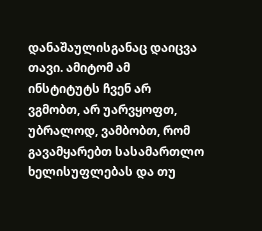დანაშაულისგანაც დაიცვა თავი. ამიტომ ამ ინსტიტუტს ჩვენ არ ვგმობთ, არ უარვყოფთ, უბრალოდ, ვამბობთ, რომ გავამყარებთ სასამართლო ხელისუფლებას და თუ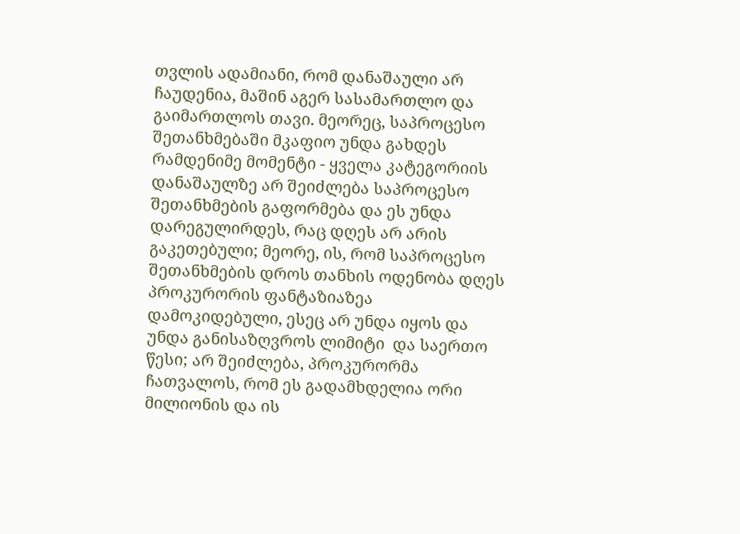თვლის ადამიანი, რომ დანაშაული არ ჩაუდენია, მაშინ აგერ სასამართლო და გაიმართლოს თავი. მეორეც, საპროცესო შეთანხმებაში მკაფიო უნდა გახდეს რამდენიმე მომენტი - ყველა კატეგორიის დანაშაულზე არ შეიძლება საპროცესო შეთანხმების გაფორმება და ეს უნდა დარეგულირდეს, რაც დღეს არ არის გაკეთებული; მეორე, ის, რომ საპროცესო შეთანხმების დროს თანხის ოდენობა დღეს პროკურორის ფანტაზიაზეა დამოკიდებული, ესეც არ უნდა იყოს და უნდა განისაზღვროს ლიმიტი  და საერთო  წესი; არ შეიძლება, პროკურორმა ჩათვალოს, რომ ეს გადამხდელია ორი მილიონის და ის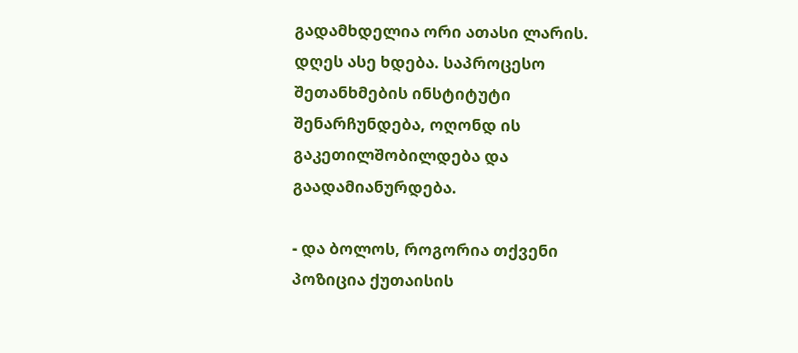გადამხდელია ორი ათასი ლარის. დღეს ასე ხდება. საპროცესო შეთანხმების ინსტიტუტი შენარჩუნდება, ოღონდ ის გაკეთილშობილდება და გაადამიანურდება.

- და ბოლოს, როგორია თქვენი პოზიცია ქუთაისის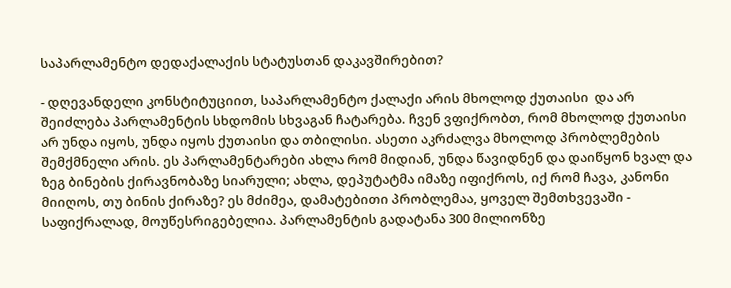საპარლამენტო დედაქალაქის სტატუსთან დაკავშირებით?

- დღევანდელი კონსტიტუციით, საპარლამენტო ქალაქი არის მხოლოდ ქუთაისი  და არ შეიძლება პარლამენტის სხდომის სხვაგან ჩატარება. ჩვენ ვფიქრობთ, რომ მხოლოდ ქუთაისი არ უნდა იყოს, უნდა იყოს ქუთაისი და თბილისი. ასეთი აკრძალვა მხოლოდ პრობლემების შემქმნელი არის. ეს პარლამენტარები ახლა რომ მიდიან, უნდა წავიდნენ და დაიწყონ ხვალ და ზეგ ბინების ქირავნობაზე სიარული; ახლა, დეპუტატმა იმაზე იფიქროს, იქ რომ ჩავა, კანონი მიიღოს, თუ ბინის ქირაზე? ეს მძიმეა, დამატებითი პრობლემაა, ყოველ შემთხვევაში - საფიქრალად, მოუწესრიგებელია. პარლამენტის გადატანა 300 მილიონზე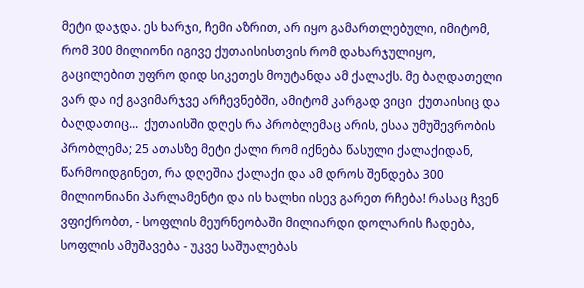მეტი დაჯდა. ეს ხარჯი, ჩემი აზრით, არ იყო გამართლებული, იმიტომ, რომ 300 მილიონი იგივე ქუთაისისთვის რომ დახარჯულიყო, გაცილებით უფრო დიდ სიკეთეს მოუტანდა ამ ქალაქს. მე ბაღდათელი ვარ და იქ გავიმარჯვე არჩევნებში, ამიტომ კარგად ვიცი  ქუთაისიც და ბაღდათიც...  ქუთაისში დღეს რა პრობლემაც არის, ესაა უმუშევრობის პრობლემა; 25 ათასზე მეტი ქალი რომ იქნება წასული ქალაქიდან, წარმოიდგინეთ, რა დღეშია ქალაქი და ამ დროს შენდება 300 მილიონიანი პარლამენტი და ის ხალხი ისევ გარეთ რჩება! რასაც ჩვენ ვფიქრობთ, - სოფლის მეურნეობაში მილიარდი დოლარის ჩადება, სოფლის ამუშავება - უკვე საშუალებას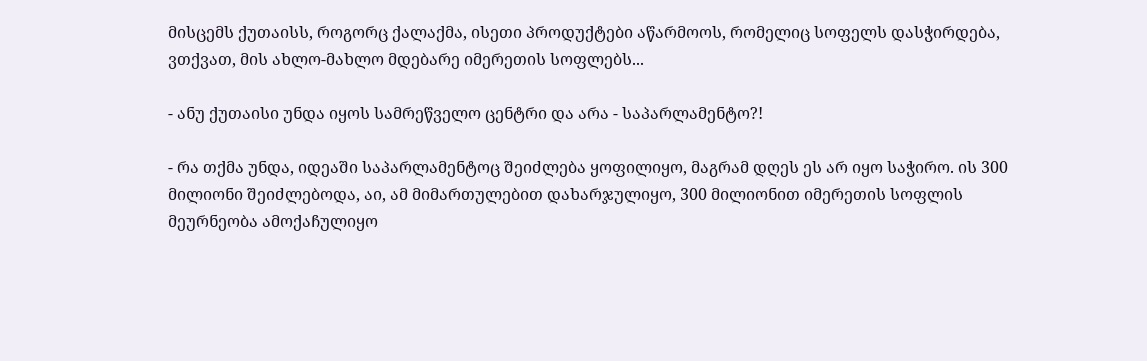მისცემს ქუთაისს, როგორც ქალაქმა, ისეთი პროდუქტები აწარმოოს, რომელიც სოფელს დასჭირდება, ვთქვათ, მის ახლო-მახლო მდებარე იმერეთის სოფლებს...

- ანუ ქუთაისი უნდა იყოს სამრეწველო ცენტრი და არა - საპარლამენტო?!

- რა თქმა უნდა, იდეაში საპარლამენტოც შეიძლება ყოფილიყო, მაგრამ დღეს ეს არ იყო საჭირო. ის 300 მილიონი შეიძლებოდა, აი, ამ მიმართულებით დახარჯულიყო, 300 მილიონით იმერეთის სოფლის მეურნეობა ამოქაჩულიყო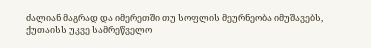ძალიან მაგრად და იმერეთში თუ სოფლის მეურნეობა იმუშავებს, ქუთაისს უკვე სამრეწველო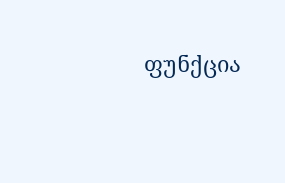ფუნქცია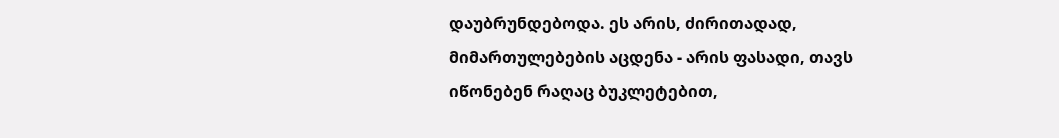დაუბრუნდებოდა. ეს არის, ძირითადად, მიმართულებების აცდენა - არის ფასადი, თავს იწონებენ რაღაც ბუკლეტებით,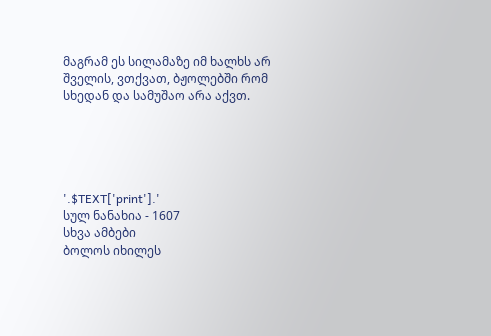მაგრამ ეს სილამაზე იმ ხალხს არ შველის, ვთქვათ, ბჟოლებში რომ სხედან და სამუშაო არა აქვთ.





'.$TEXT['print'].'
სულ ნანახია - 1607
სხვა ამბები
ბოლოს იხილეს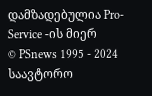დამზადებულია Pro-Service -ის მიერ
© PSnews 1995 - 2024 საავტორო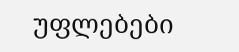უფლებები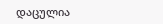დაცულია